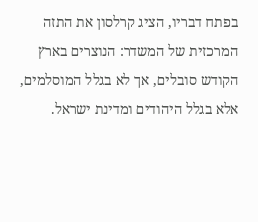בפתח דבריו, הציג קרלסון את התזה המרכזית של המשדר: הנוצרים בארץ הקודש סובלים, אך לא בגלל המוסלמים, אלא בגלל היהודים ומדינת ישראל.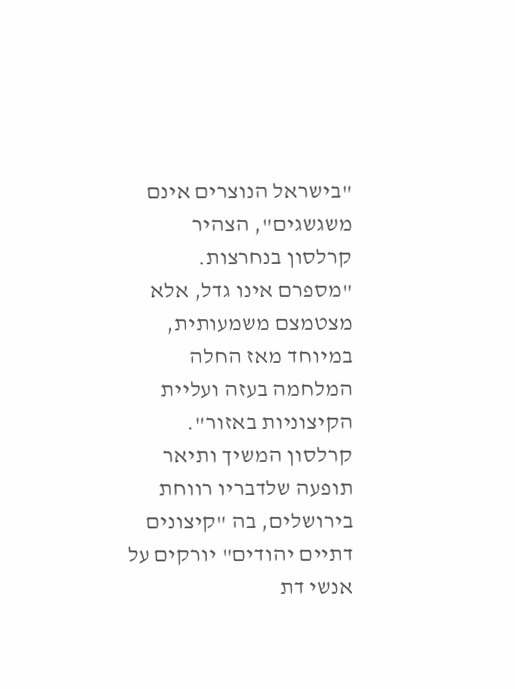"בישראל הנוצרים אינם משגשגים", הצהיר קרלסון בנחרצות. "מספרם אינו גדל, אלא מצטמצם משמעותית, במיוחד מאז החלה המלחמה בעזה ועליית הקיצוניות באזור".
קרלסון המשיך ותיאר תופעה שלדבריו רווחת בירושלים, בה "קיצונים דתיים יהודים" יורקים על אנשי דת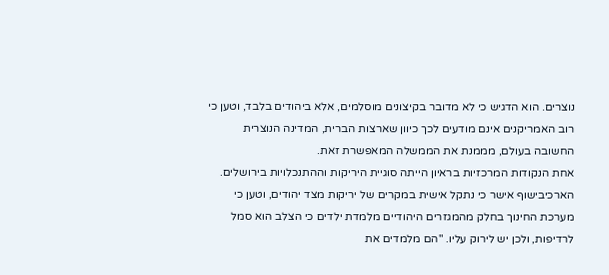נוצרים. הוא הדגיש כי לא מדובר בקיצונים מוסלמים, אלא ביהודים בלבד, וטען כי רוב האמריקנים אינם מודעים לכך כיוון שארצות הברית, המדינה הנוצרית החשובה בעולם, מממנת את הממשלה המאפשרת זאת.
אחת הנקודות המרכזיות בראיון הייתה סוגיית היריקות וההתנכלויות בירושלים. הארכיבישוף אישר כי נתקל אישית במקרים של יריקות מצד יהודים, וטען כי מערכת החינוך בחלק מהמגזרים היהודיים מלמדת ילדים כי הצלב הוא סמל לרדיפות, ולכן יש לירוק עליו. "הם מלמדים את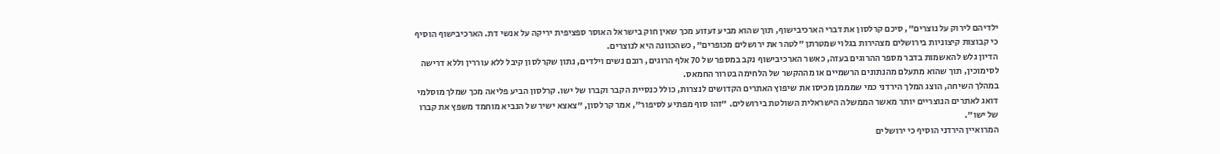ילדיהם לירוק על נוצרים", סיכם קרלסון את דברי הארכיבישוף, תוך שהוא מביע זעזוע מכך שאין חוק בישראל האוסר ספציפית יריקה על אנשי דת. הארכיבישוף הוסיף כי קבוצות קיצוניות בירושלים מצהירות בגלוי שמטרתן "לטהר את ירושלים מכופרים", כשהכוונה היא לנוצרים.
הדיון גלש להאשמות בדבר מספר ההרוגים בעזה, כאשר הארכיבישוף נקב במספר של 70 אלף הרוגים, רובם נשים וילדים, נתון שקרלסון קיבל ללא עוררין וללא דרישה לסימוכין, תוך שהוא מתעלם מהנתונים הרשמיים או מההקשר של הלחימה בטרור החמאס.
במהלך השיחה, הוצג המלך הירדני כמי שמממן מכיסו את שיפוץ האתרים הקדושים לנצרות, כולל כנסיית הקבר וקברו של ישו. קרלסון הביע פליאה מכך שמלך מוסלמי דואג לאתרים הנוצריים יותר מאשר הממשלה הישראלית השולטת בירושלים. "זהו סוף מפתיע לסיפור", אמר קרלסון, "צאצא ישיר של הנביא מוחמד משפץ את קברו של ישו".
המרואיין הירדני הוסיף כי ירושלים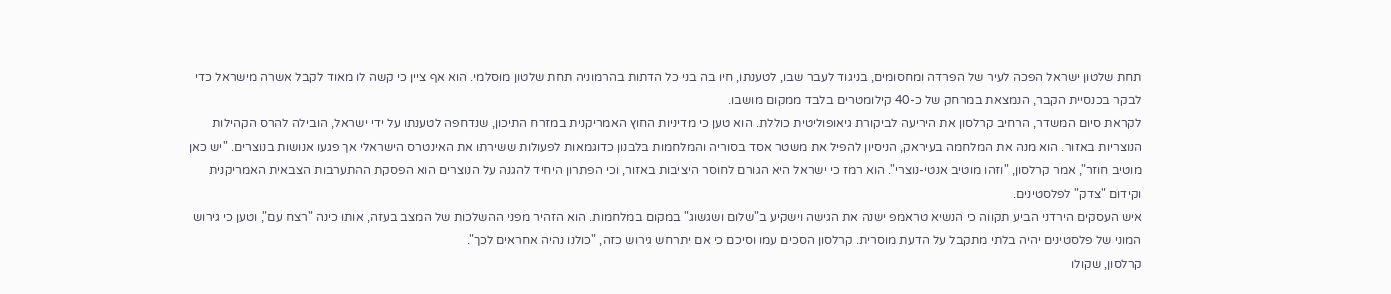תחת שלטון ישראל הפכה לעיר של הפרדה ומחסומים, בניגוד לעבר שבו, לטענתו, חיו בה בני כל הדתות בהרמוניה תחת שלטון מוסלמי. הוא אף ציין כי קשה לו מאוד לקבל אשרה מישראל כדי לבקר בכנסיית הקבר, הנמצאת במרחק של כ-40 קילומטרים בלבד ממקום מושבו.
לקראת סיום המשדר, הרחיב קרלסון את היריעה לביקורת גיאופוליטית כוללת. הוא טען כי מדיניות החוץ האמריקנית במזרח התיכון, שנדחפה לטענתו על ידי ישראל, הובילה להרס הקהילות הנוצריות באזור. הוא מנה את המלחמה בעיראק, הניסיון להפיל את משטר אסד בסוריה והמלחמות בלבנון כדוגמאות לפעולות ששירתו את האינטרס הישראלי אך פגעו אנושות בנוצרים. "יש כאן מוטיב חוזר", אמר קרלסון, "וזהו מוטיב אנטי-נוצרי". הוא רמז כי ישראל היא הגורם לחוסר היציבות באזור, וכי הפתרון היחיד להגנה על הנוצרים הוא הפסקת ההתערבות הצבאית האמריקנית וקידום "צדק" לפלסטינים.
איש העסקים הירדני הביע תקווה כי הנשיא טראמפ ישנה את הגישה וישקיע ב"שלום ושגשוג" במקום במלחמות. הוא הזהיר מפני ההשלכות של המצב בעזה, אותו כינה "רצח עם", וטען כי גירוש המוני של פלסטינים יהיה בלתי מתקבל על הדעת מוסרית. קרלסון הסכים עמו וסיכם כי אם יתרחש גירוש כזה, "כולנו נהיה אחראים לכך".
קרלסון, שקולו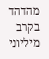מהדהד בקרב מיליוני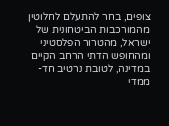צופים, בחר להתעלם לחלוטין מהמורכבות הביטחונית של ישראל, מהטרור הפלסטיני ומהחופש הדתי הרחב הקיים במדינה, לטובת נרטיב חד-ממדי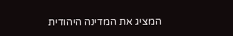המציג את המדינה היהודית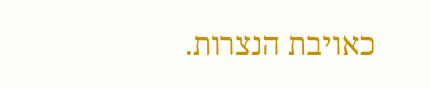כאויבת הנצרות.